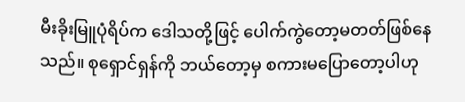မီးခိုးမြူပုံရိပ်က ဒေါသတို့ဖြင့် ပေါက်ကွဲတော့မတတ်ဖြစ်နေသည်။ စုရှောင်ရှန်ကို ဘယ်တော့မှ စကားမပြောတော့ပါဟု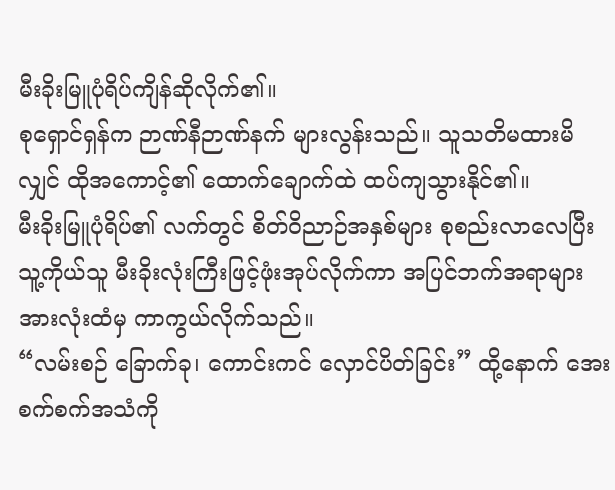မီးခိုးမြူပုံရိပ်ကျိန်ဆိုလိုက်၏။
စုရှောင်ရှန်က ဉာဏ်နီဉာဏ်နက် များလွန်းသည်။ သူသတိမထားမိလျှင် ထိုအကောင့်၏ ထောက်ချောက်ထဲ ထပ်ကျသွားနိုင်၏။
မီးခိုးမြူပုံရိပ်၏ လက်တွင် စိတ်ဝိညာဉ်အနှစ်များ စုစည်းလာလေပြီး သူ့ကိုယ်သူ မီးခိုးလုံးကြီးဖြင့်ဖုံးအုပ်လိုက်ကာ အပြင်ဘက်အရာများအားလုံးထံမှ ကာကွယ်လိုက်သည်။
“လမ်းစဉ် ခြောက်ခု၊ ကောင်းကင် လှောင်ပိတ်ခြင်း” ထို့နောက် အေးစက်စက်အသံကို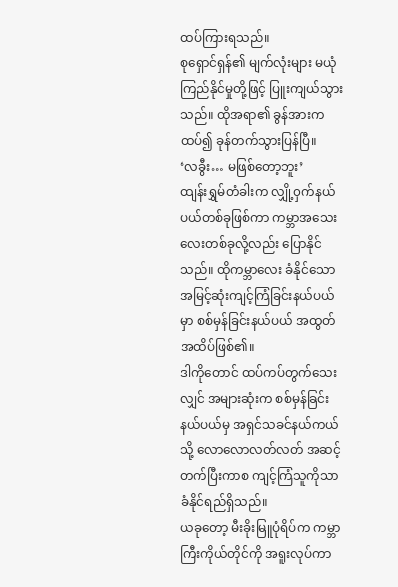ထပ်ကြားရသည်။
စုရှောင်ရှန်၏ မျက်လုံးများ မယုံကြည်နိုင်မှုတို့ဖြင့် ပြူးကျယ်သွားသည်။ ထိုအရာ၏ ခွန်အားက ထပ်၍ ခုန်တက်သွားပြန်ပြီ။
‘လခွီး… မဖြစ်တော့ဘူး’
ထျန်းရွှမ်တံခါးက လျှို့၀ှက်နယ်ပယ်တစ်ခုဖြစ်ကာ ကမ္ဘာအသေးလေးတစ်ခုလို့လည်း ပြောနိုင်သည်။ ထိုကမ္ဘာလေး ခံနိုင်သော အမြင့်ဆုံးကျင့်ကြံခြင်းနယ်ပယ်မှာ စစ်မှန်ခြင်းနယ်ပယ် အထွတ်အထိပ်ဖြစ်၏။
ဒါကိုတောင် ထပ်ကပ်တွက်သေးလျှင် အများဆုံးက စစ်မှန်ခြင်းနယ်ပယ်မှ အရှင်သခင်နယ်ကယ်သို့ လောလောလတ်လတ် အဆင့်တက်ပြီးကာစ ကျင့်ကြံသူကိုသာ ခံနိုင်ရည်ရှိသည်။
ယခုတော့ မီးခိုးမြူပုံရိပ်က ကမ္ဘာကြီးကိုယ်တိုင်ကို အရူးလုပ်ကာ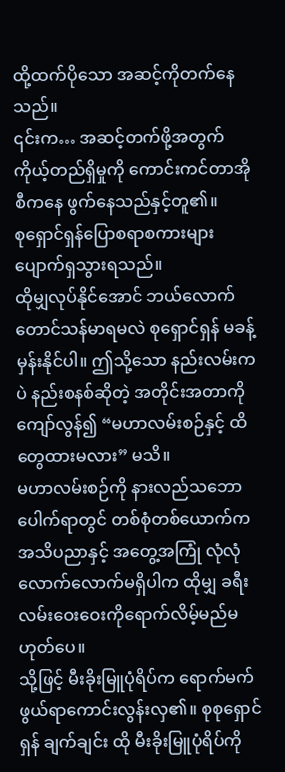ထို့ထက်ပိုသော အဆင့်ကိုတက်နေသည်။
၎င်းက… အဆင့်တက်ဖို့အတွက် ကိုယ့်တည်ရှိမှုကို ကောင်းကင်တာအိုစီကနေ ဖွက်နေသည်နှင့်တူ၏။
စုရှောင်ရှန်ပြောစရာစကားများပျောက်ရှသွားရသည်။
ထိုမျှလုပ်နိုင်အောင် ဘယ်လောက်တောင်သန်မာရမလဲ စုရှောင်ရှန် မခန့်မှန်းနိုင်ပါ။ ဤသို့သော နည်းလမ်းကပဲ နည်းစနစ်ဆိုတဲ့ အတိုင်းအတာကိုကျော်လွန်၍ “မဟာလမ်းစဉ်နှင့် ထိတွေထားမလား” မသိ။
မဟာလမ်းစဉ်ကို နားလည်သဘောပေါက်ရာတွင် တစ်စုံတစ်ယောက်က အသိပညာနှင့် အတွေ့အကြုံ လုံလုံလောက်လောက်မရှိပါက ထိုမျှ ခရီးလမ်းဝေးဝေးကိုရောက်လိမ့်မည်မဟုတ်ပေ။
သို့ဖြင့် မီးခိုးမြူပုံရိပ်က ရောက်မက်ဖွယ်ရာကောင်းလွန်းလှ၏။ စုစုရှောင်ရှန် ချက်ချင်း ထို မီးခိုးမြူပုံရိပ်ကို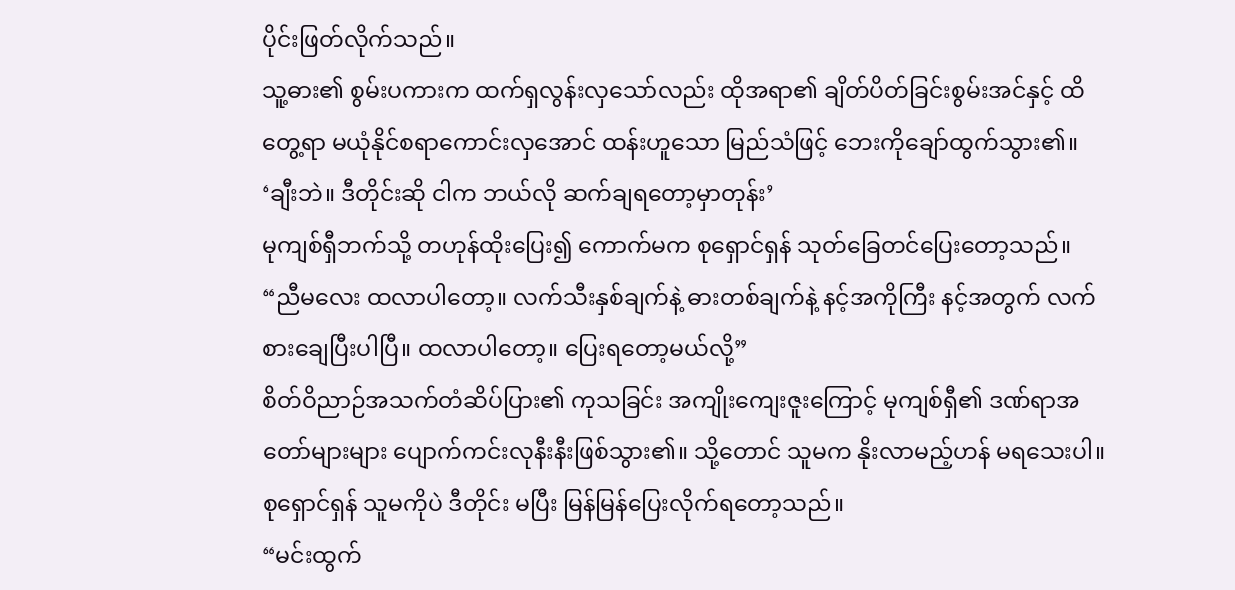ပိုင်းဖြတ်လိုက်သည်။
သူ့ဓား၏ စွမ်းပကားက ထက်ရှလွန်းလှသော်လည်း ထိုအရာ၏ ချိတ်ပိတ်ခြင်းစွမ်းအင်နှင့် ထိတွေ့ရာ မယုံနိုင်စရာကောင်းလှအောင် ထန်းဟူသော မြည်သံဖြင့် ဘေးကိုချော်ထွက်သွား၏။
‘ချီးဘဲ။ ဒီတိုင်းဆို ငါက ဘယ်လို ဆက်ချရတော့မှာတုန်း’
မုကျစ်ရှီဘက်သို့ တဟုန်ထိုးပြေး၍ ကောက်မက စုရှောင်ရှန် သုတ်ခြေတင်ပြေးတော့သည်။
“ညီမလေး ထလာပါတော့။ လက်သီးနှစ်ချက်နဲ့ ဓားတစ်ချက်နဲ့ နင့်အကိုကြီး နင့်အတွက် လက်စားချေပြီးပါပြီ။ ထလာပါတော့။ ပြေးရတော့မယ်လို့”
စိတ်ဝိညာဉ်အသက်တံဆိပ်ပြား၏ ကုသခြင်း အကျိုးကျေးဇူးကြောင့် မုကျစ်ရှီ၏ ဒဏ်ရာအတော်များများ ပျောက်ကင်းလုနီးနီးဖြစ်သွား၏။ သို့တောင် သူမက နိုးလာမည့်ဟန် မရသေးပါ။ စုရှောင်ရှန် သူမကိုပဲ ဒီတိုင်း မပြီး မြန်မြန်ပြေးလိုက်ရတော့သည်။
“မင်းထွက်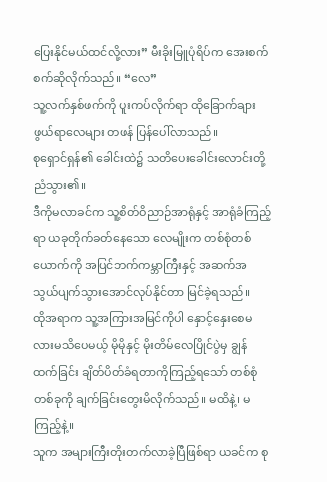ပြေးနိုင်မယ်ထင်လို့လား” မီးခိုးမြူပုံရိပ်က အေးစက်စက်ဆိုလိုက်သည်။ “လေ”
သူ့လက်နှစ်ဖက်ကို ပူးကပ်လိုက်ရာ ထိုခြောက်ချားဖွယ်ရာလေများ တဖန် ပြန်ပေါ်လာသည်။
စုရှောင်ရှန်၏ ခေါင်းထဲ၌ သတိပေးခေါင်းလောင်းတို့ ညံသွား၏။
ဒီကိုမလာခင်က သူ့စိတ်ဝိညာဉ်အာရုံနှင့် အာရုံခံကြည့်ရာ ယခုတိုက်ခတ်နေသော လေမျိုးက တစ်စုံတစ်ယောက်ကို အပြင်ဘက်ကမ္ဘာကြီးနှင့် အဆက်အသွယ်ပျက်သွားအောင်လုပ်နိုင်တာ မြင်ခဲ့ရသည်။
ထိုအရာက သူ့အကြားအမြင်ကိုပါ နှောင့်နှေးစေမလားမသိပေမယ့် မိုမိုနှင့် မိုးတိမ်လေပြိုင်ပွဲမှ ချွန်ထက်ခြင်း ချိတ်ပိတ်ခံရတာကိုကြည့်ရသော် တစ်စုံတစ်ခုကို ချက်ခြင်းတွေးမိလိုက်သည်။ မထိနဲ့၊ မကြည့်နဲ့။
သူက အများကြီးတိုးတက်လာခဲ့ပြီဖြစ်ရာ ယခင်က စု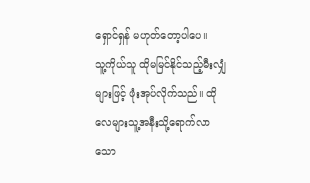ရှောင်ရှန် မဟုတ်တော့ပါပေ။
သူ့ကိုယ်သူ ထိုမမြင်နိုင်သည့်မီးလျှံများဖြင့် ဖုံးအုပ်လိုက်သည်။ ထိုလေများသူ့အနီးသို့ရောက်လာသော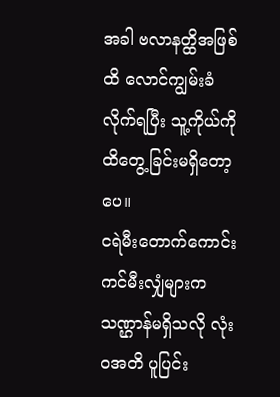အခါ ဗလာနတ္ထိအဖြစ်ထိ လောင်ကျွမ်းခံလိုက်ရပြီး သူ့ကိုယ်ကိုထိတွေ့ခြင်းမရှိတော့ပေ။
ငရဲမီးတောက်ကောင်းကင်မီးလျှံများက သဏ္ဌာန်မရှိသလို လုံး၀အတိ ပူပြင်း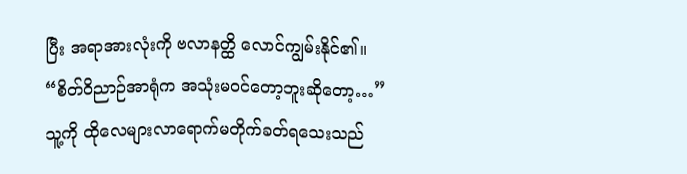ပြီး အရာအားလုံးကို ဗလာနတ္ထိ လောင်ကျွမ်းနိုင်၏။
“စိတ်ဝိညာဉ်အာရုံက အသုံးမ၀င်တော့ဘူးဆိုတော့…”
သူ့ကို ထိုလေများလာရောက်မတိုက်ခတ်ရသေးသည်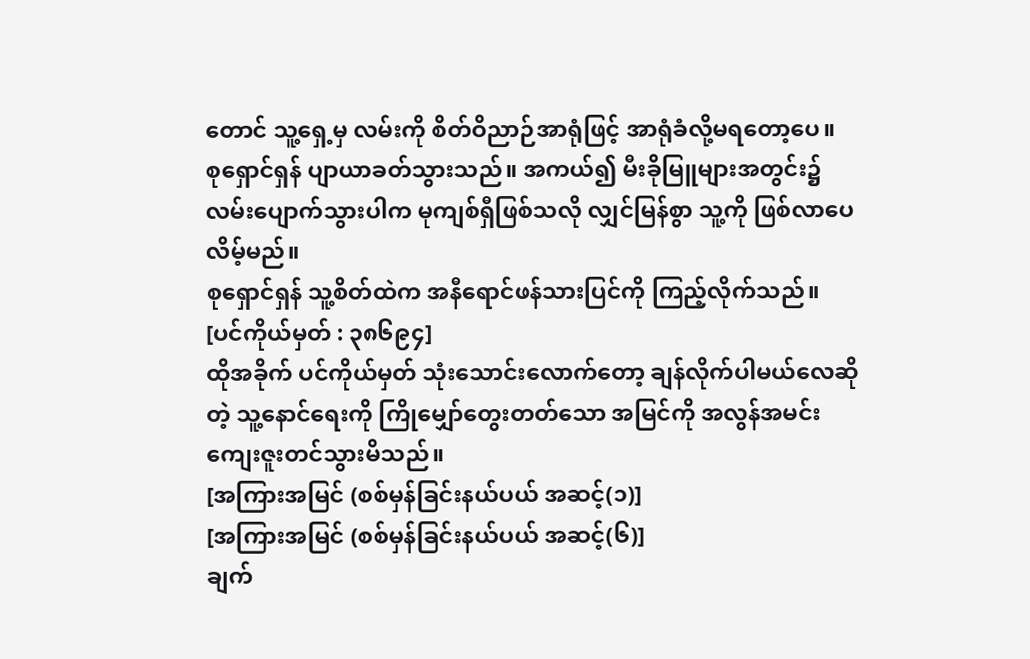တောင် သူ့ရှေ့မှ လမ်းကို စိတ်ဝိညာဉ်အာရုံဖြင့် အာရုံခံလို့မရတော့ပေ။
စုရှောင်ရှန် ပျာယာခတ်သွားသည်။ အကယ်၍ မီးခိုမြူများအတွင်း၌ လမ်းပျောက်သွားပါက မုကျစ်ရှီဖြစ်သလို လျှင်မြန်စွာ သူ့ကို ဖြစ်လာပေလိမ့်မည်။
စုရှောင်ရှန် သူ့စိတ်ထဲက အနီရောင်ဖန်သားပြင်ကို ကြည့်လိုက်သည်။
[ပင်ကိုယ်မှတ် : ၃၈၆၉၄]
ထိုအခိုက် ပင်ကိုယ်မှတ် သုံးသောင်းလောက်တော့ ချန်လိုက်ပါမယ်လေဆိုတဲ့ သူ့နောင်ရေးကို ကြိုမျှော်တွေးတတ်သော အမြင်ကို အလွန်အမင်း ကျေးဇူးတင်သွားမိသည်။
[အကြားအမြင် (စစ်မှန်ခြင်းနယ်ပယ် အဆင့်(၁)]
[အကြားအမြင် (စစ်မှန်ခြင်းနယ်ပယ် အဆင့်(၆)]
ချက်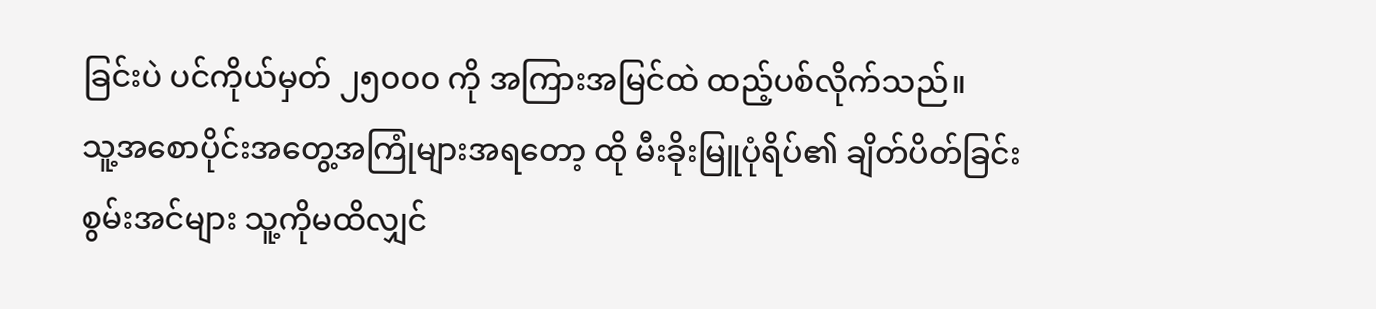ခြင်းပဲ ပင်ကိုယ်မှတ် ၂၅၀၀၀ ကို အကြားအမြင်ထဲ ထည့်ပစ်လိုက်သည်။
သူ့အစောပိုင်းအတွေ့အကြုံများအရတော့ ထို မီးခိုးမြူပုံရိပ်၏ ချိတ်ပိတ်ခြင်းစွမ်းအင်များ သူ့ကိုမထိလျှင်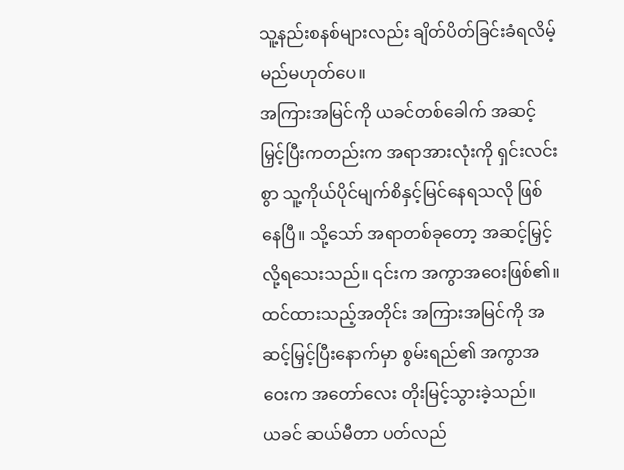သူ့နည်းစနစ်များလည်း ချိတ်ပိတ်ခြင်းခံရလိမ့်မည်မဟုတ်ပေ။
အကြားအမြင်ကို ယခင်တစ်ခေါက် အဆင့်မြှင့်ပြီးကတည်းက အရာအားလုံးကို ရှင်းလင်းစွာ သူ့ကိုယ်ပိုင်မျက်စိနှင့်မြင်နေရသလို ဖြစ်နေပြီ။ သို့သော် အရာတစ်ခုတော့ အဆင့်မြှင့်လို့ရသေးသည်။ ၎င်းက အကွာအဝေးဖြစ်၏။
ထင်ထားသည့်အတိုင်း အကြားအမြင်ကို အဆင့်မြှင့်ပြီးနောက်မှာ စွမ်းရည်၏ အကွာအဝေးက အတော်လေး တိုးမြင့်သွားခဲ့သည်။
ယခင် ဆယ်မီတာ ပတ်လည်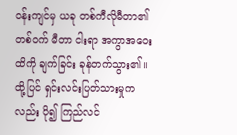၀န်းကျင်မှ ယခု တစ်ကီလိုမီတာ၏တစ်၀က် မီတာ ငါးရာ အကွာအဝေးထိကို ချက်ခြင်း ခုန်တက်သွား၏။
ထို့ပြင် ရှင်းလင်းပြတ်သားမှုကလည်း ပို၍ ကြည်လင်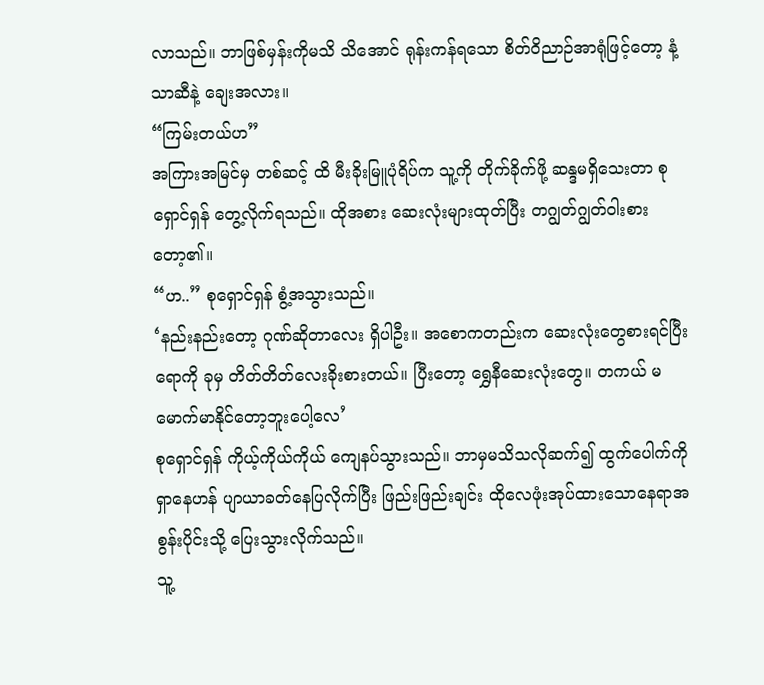လာသည်။ ဘာဖြစ်မှန်းကိုမသိ သိအောင် ရုန်းကန်ရသော စိတ်ဝိညာဉ်အာရုံဖြင့်တော့ နံ့သာဆီနဲ့ ချေးအလား။
“ကြမ်းတယ်ဟ”
အကြားအမြင်မှ တစ်ဆင့် ထိ မီးခိုးမြူပုံရိပ်က သူ့ကို တိုက်ခိုက်ဖို့ ဆန္ဒမရှိသေးတာ စုရှောင်ရှန် တွေ့လိုက်ရသည်။ ထိုအစား ဆေးလုံးများထုတ်ပြီး တဂျွတ်ဂျွတ်ဝါးစားတော့၏။
“ဟ..” စုရှောင်ရှန် စွံ့အသွားသည်။
‘နည်းနည်းတော့ ဂုဏ်ဆိုတာလေး ရှိပါဦး။ အစောကတည်းက ဆေးလုံးတွေစားရင်ပြီးရောကို ခုမှ တိတ်တိတ်လေးခိုးစားတယ်။ ပြီးတော့ ရွှေနီဆေးလုံးတွေ။ တကယ် မမောက်မာနိုင်တော့ဘူးပေါ့လေ’
စုရှောင်ရှန် ကိုယ့်ကိုယ်ကိုယ် ကျေနပ်သွားသည်။ ဘာမှမသိသလိုဆက်၍ ထွက်ပေါက်ကိုရှာနေဟန် ပျာယာခတ်နေပြလိုက်ပြီး ဖြည်းဖြည်းချင်း ထိုလေဖုံးအုပ်ထားသောနေရာအစွန်းပိုင်းသို့ ပြေးသွားလိုက်သည်။
သူ့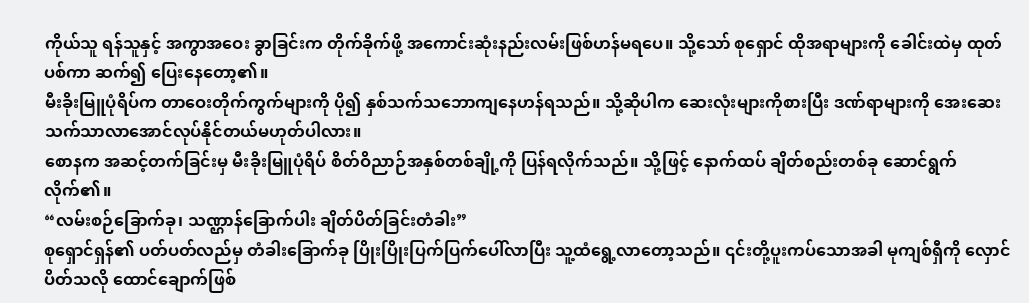ကိုယ်သူ ရန်သူနှင့် အကွာအဝေး ခွာခြင်းက တိုက်ခိုက်ဖို့ အကောင်းဆုံးနည်းလမ်းဖြစ်ဟန်မရပေ။ သို့သော် စုရှောင် ထိုအရာများကို ခေါင်းထဲမှ ထုတ်ပစ်ကာ ဆက်၍ ပြေးနေတော့၏။
မီးခိုးမြူပုံရိပ်က တာဝေးတိုက်ကွက်များကို ပို၍ နှစ်သက်သဘောကျနေဟန်ရသည်။ သို့ဆိုပါက ဆေးလုံးများကိုစားပြီး ဒဏ်ရာများကို အေးဆေးသက်သာလာအောင်လုပ်နိုင်တယ်မဟုတ်ပါလား။
စောနက အဆင့်တက်ခြင်းမှ မီးခိုးမြူပုံရိပ် စိတ်ဝိညာဉ်အနှစ်တစ်ချို့ကို ပြန်ရလိုက်သည်။ သို့ဖြင့် နောက်ထပ် ချိတ်စည်းတစ်ခု ဆောင်ရွက်လိုက်၏။
“လမ်းစဉ်ခြောက်ခု၊ သဏ္ဌာန်ခြောက်ပါး ချိတ်ပိတ်ခြင်းတံခါး”
စုရှောင်ရှန်၏ ပတ်ပတ်လည်မှ တံခါးခြောက်ခု ပြိုးပြိုးပြက်ပြက်ပေါ်လာပြီး သူ့ထံရွေ့လာတော့သည်။ ၎င်းတို့ပူးကပ်သောအခါ မုကျစ်ရှီကို လှောင်ပိတ်သလို ထောင်ချောက်ဖြစ်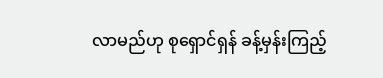လာမည်ဟု စုရှောင်ရှန် ခန့်မှန်းကြည့်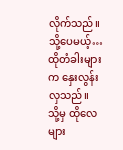လိုက်သည်။
သို့ပေမယ့်… ထိုတံခါးများက နှေးလွန်းလှသည်။
သို့မှ ထိုလေများ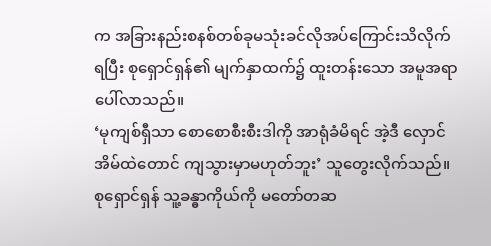က အခြားနည်းစနစ်တစ်ခုမသုံးခင်လိုအပ်ကြောင်းသိလိုက်ရပြီး စုရှောင်ရှန်၏ မျက်နှာထက်၌ ထူးတန်းသော အမူအရာပေါ်လာသည်။
‘မုကျစ်ရှီသာ စောစောစီးစီးဒါကို အာရုံခံမိရင် အဲ့ဒီ လှောင်အိမ်ထဲတောင် ကျသွားမှာမဟုတ်ဘူး’ သူတွေးလိုက်သည်။
စုရှောင်ရှန် သူ့ခန္ဓာကိုယ်ကို မတော်တဆ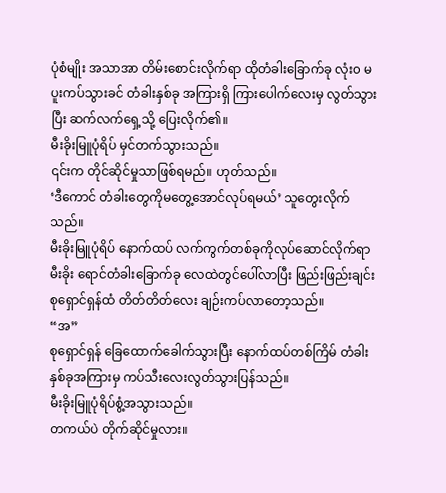ပုံစံမျိုး အသာအာ တိမ်းစောင်းလိုက်ရာ ထိုတံခါးခြောက်ခု လုံး၀ မပူးကပ်သွားခင် တံခါးနှစ်ခု အကြားရှိ ကြားပေါက်လေးမှ လွတ်သွားပြီး ဆက်လက်ရှေ့သို့ ပြေးလိုက်၏။
မီးခိုးမြူပုံရိပ် မှင်တက်သွားသည်။
၎င်းက တိုင်ဆိုင်မှုသာဖြစ်ရမည်။ ဟုတ်သည်။
‘ဒီကောင် တံခါးတွေကိုမတွေ့အောင်လုပ်ရမယ်’ သူတွေးလိုက်သည်။
မီးခိုးမြူပုံရိပ် နောက်ထပ် လက်ကွက်တစ်ခုကိုလုပ်ဆောင်လိုက်ရာ မီးခိုး ရောင်တံခါးခြောက်ခု လေထဲတွင်ပေါ်လာပြီး ဖြည်းဖြည်းချင်း စုရှောင်ရှန်ထံ တိတ်တိတ်လေး ချဉ်းကပ်လာတော့သည်။
“အ”
စုရှောင်ရှန် ခြေထောက်ခေါက်သွားပြီး နောက်ထပ်တစ်ကြိမ် တံခါးနှစ်ခုအကြားမှ ကပ်သီးလေးလွတ်သွားပြန်သည်။
မီးခိုးမြူပုံရိပ်စွံ့အသွားသည်။
တကယ်ပဲ တိုက်ဆိုင်မှုလား။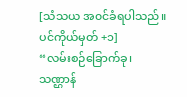[သံသယ အ၀င်ခံရပါသည်။ ပင်ကိုယ်မှတ် +၁]
“လမ်းစဉ်ခြောက်ခု၊ သဏ္ဌာန်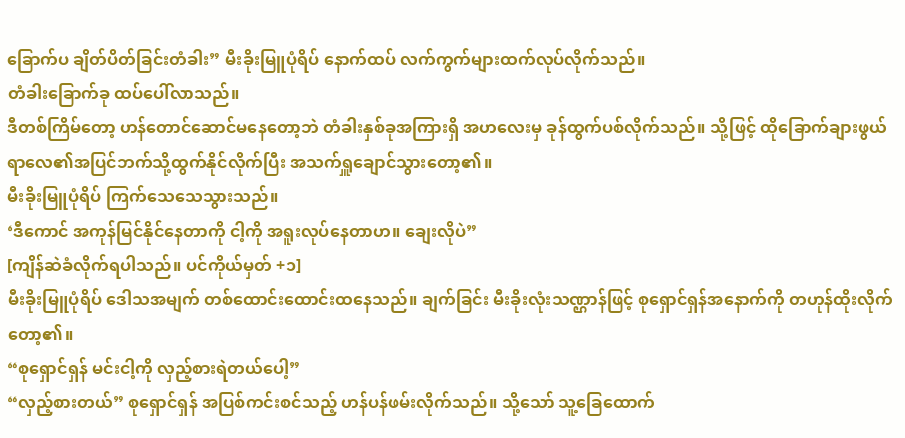ခြောက်ပ ချိတ်ပိတ်ခြင်းတံခါး” မီးခိုးမြူပုံရိပ် နောက်ထပ် လက်ကွက်များထက်လုပ်လိုက်သည်။
တံခါးခြောက်ခု ထပ်ပေါ်လာသည်။
ဒီတစ်ကြိမ်တော့ ဟန်တောင်ဆောင်မနေတော့ဘဲ တံခါးနှစ်ခုအကြားရှိ အဟလေးမှ ခုန်ထွက်ပစ်လိုက်သည်။ သို့ဖြင့် ထိုခြောက်ချားဖွယ်ရာလေ၏အပြင်ဘက်သို့ထွက်နိုင်လိုက်ပြီး အသက်ရှူချောင်သွားတော့၏။
မီးခိုးမြူပုံရိပ် ကြက်သေသေသွားသည်။
‘ဒီကောင် အကုန်မြင်နိုင်နေတာကို ငါ့ကို အရူးလုပ်နေတာဟ။ ချေးလိုပဲ”
[ကျိန်ဆဲခံလိုက်ရပါသည်။ ပင်ကိုယ်မှတ် +၁]
မီးခိုးမြူပုံရိပ် ဒေါသအမျက် တစ်ထောင်းထောင်းထနေသည်။ ချက်ခြင်း မီးခိုးလုံးသဏ္ဌာန်ဖြင့် စုရှောင်ရှန်အနောက်ကို တဟုန်ထိုးလိုက်တော့၏။
“စုရှောင်ရှန် မင်းငါ့ကို လှည့်စားရဲတယ်ပေါ့”
“လှည့်စားတယ်” စုရှောင်ရှန် အပြစ်ကင်းစင်သည့် ဟန်ပန်ဖမ်းလိုက်သည်။ သို့သော် သူ့ခြေထောက်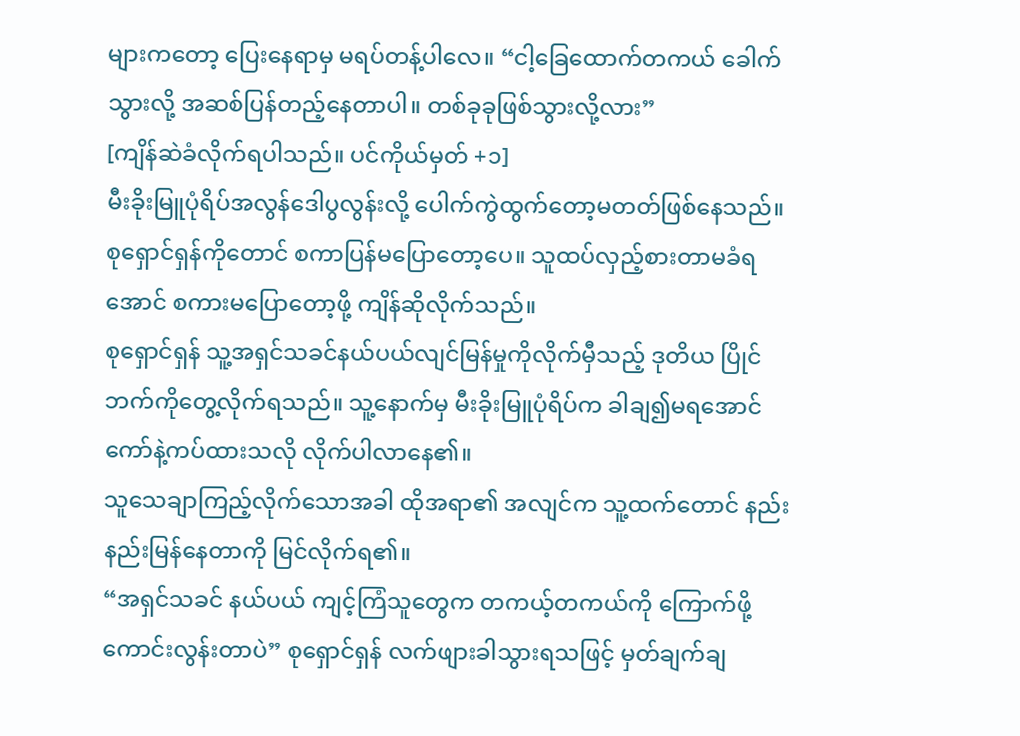များကတော့ ပြေးနေရာမှ မရပ်တန့်ပါလေ။ “ငါ့ခြေထောက်တကယ် ခေါက်သွားလို့ အဆစ်ပြန်တည့်နေတာပါ။ တစ်ခုခုဖြစ်သွားလို့လား”
[ကျိန်ဆဲခံလိုက်ရပါသည်။ ပင်ကိုယ်မှတ် +၁]
မီးခိုးမြူပုံရိပ်အလွန်ဒေါပွလွန်းလို့ ပေါက်ကွဲထွက်တော့မတတ်ဖြစ်နေသည်။ စုရှောင်ရှန်ကိုတောင် စကာပြန်မပြောတော့ပေ။ သူထပ်လှည့်စားတာမခံရအောင် စကားမပြောတော့ဖို့ ကျိန်ဆိုလိုက်သည်။
စုရှောင်ရှန် သူ့အရှင်သခင်နယ်ပယ်လျင်မြန်မှုကိုလိုက်မှီသည့် ဒုတိယ ပြိုင်ဘက်ကိုတွေ့လိုက်ရသည်။ သူ့နောက်မှ မီးခိုးမြူပုံရိပ်က ခါချ၍မရအောင် ကော်နဲ့ကပ်ထားသလို လိုက်ပါလာနေ၏။
သူသေချာကြည့်လိုက်သောအခါ ထိုအရာ၏ အလျင်က သူ့ထက်တောင် နည်းနည်းမြန်နေတာကို မြင်လိုက်ရ၏။
“အရှင်သခင် နယ်ပယ် ကျင့်ကြံသူတွေက တကယ့်တကယ်ကို ကြောက်ဖို့ကောင်းလွန်းတာပဲ” စုရှောင်ရှန် လက်ဖျားခါသွားရသဖြင့် မှတ်ချက်ချ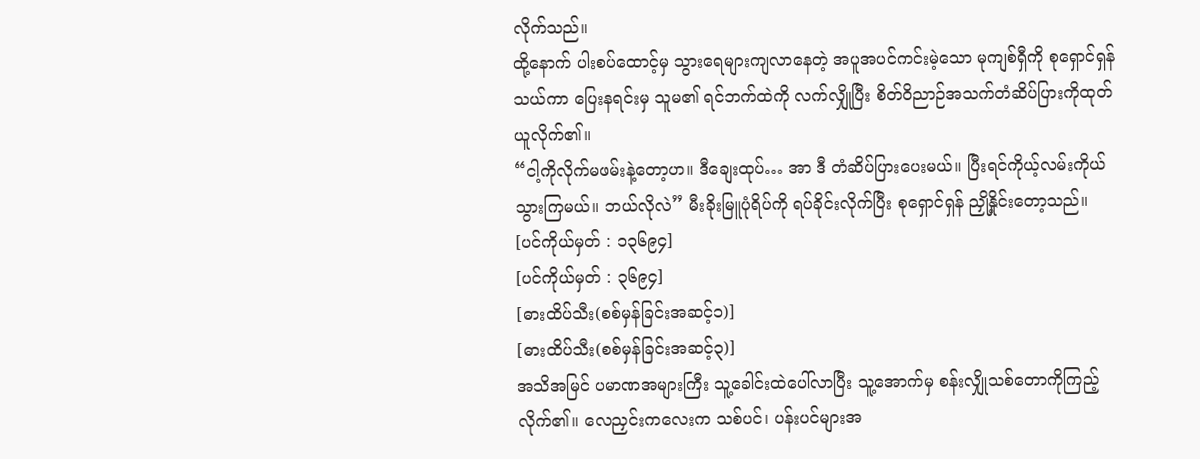လိုက်သည်။
ထို့နောက် ပါးစပ်ထောင့်မှ သွားရေများကျလာနေတဲ့ အပူအပင်ကင်းမဲ့သော မုကျစ်ရှီကို စုရှောင်ရှန်သယ်ကာ ပြေးနရင်းမှ သူမ၏ ရင်ဘက်ထဲကို လက်လျှိုပြီး စိတ်ဝိညာဉ်အသက်တံဆိပ်ပြားကိုထုတ်ယူလိုက်၏။
“ငါ့ကိုလိုက်မဖမ်းနဲ့တော့ဟ။ ဒီချေးထုပ်… အာ ဒီ တံဆိပ်ပြားပေးမယ်။ ပြီးရင်ကိုယ့်လမ်းကိုယ် သွားကြမယ်။ ဘယ်လိုလဲ” မီးခိုးမြူပုံရိပ်ကို ရပ်ခိုင်းလိုက်ပြီး စုရှောင်ရှန် ညှို့နှိုင်းတော့သည်။
[ပင်ကိုယ်မှတ် : ၁၃၆၉၄]
[ပင်ကိုယ်မှတ် : ၃၆၉၄]
[ဓားထိပ်သီး(စစ်မှန်ခြင်းအဆင့်၁)]
[ဓားထိပ်သီး(စစ်မှန်ခြင်းအဆင့်၃)]
အသိအမြင် ပမာဏအများကြီး သူ့ခေါင်းထဲပေါ်လာပြီး သူ့အောက်မှ စန်းလျှိုသစ်တောကိုကြည့်လိုက်၏။ လေညှင်းကလေးက သစ်ပင်၊ ပန်းပင်များအ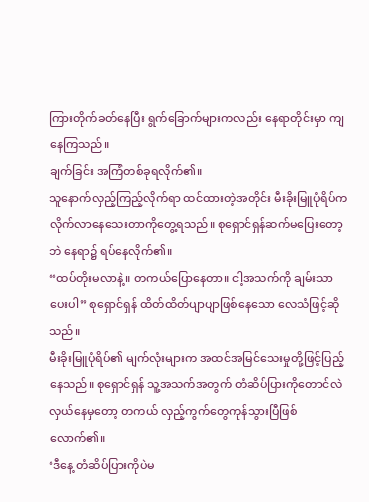ကြားတိုက်ခတ်နေပြီး ရွက်ခြောက်များကလည်း နေရာတိုင်းမှာ ကျနေကြသည်။
ချက်ခြင်း အကြံတစ်ခုရလိုက်၏။
သူနောက်လှည့်ကြည့်လိုက်ရာ ထင်ထားတဲ့အတိုင်း မီးခိုးမြူပုံရိပ်က လိုက်လာနေသေးတာကိုတွေ့ရသည်။ စုရှောင်ရှန်ဆက်မပြေးတော့ဘဲ နေရာ၌ ရပ်နေလိုက်၏။
“ထပ်တိုးမလာနဲ့။ တကယ်ပြောနေတာ။ ငါ့အသက်ကို ချမ်းသာပေးပါ” စုရှောင်ရှန် ထိတ်ထိတ်ပျာပျာဖြစ်နေသော လေသံဖြင့်ဆိုသည်။
မီးခိုးမြူပုံရိပ်၏ မျက်လုံးများက အထင်အမြင်သေးမှုတို့ဖြင့်ပြည့်နေသည်။ စုရှောင်ရှန် သူ့အသက်အတွက် တံဆိပ်ပြားကိုတောင်လဲလှယ်နေမှတော့ တကယ် လှည့်ကွက်တွေကုန်သွားပြီဖြစ်လောက်၏။
‘ဒီနေ့ တံဆိပ်ပြားကိုပဲမ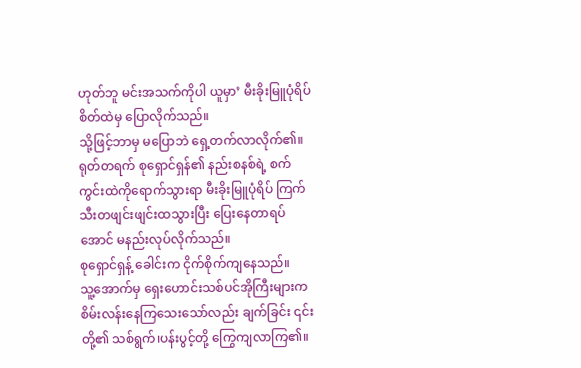ဟုတ်ဘူ မင်းအသက်ကိုပါ ယူမှာ’ မီးခိုးမြူပုံရိပ် စိတ်ထဲမှ ပြောလိုက်သည်။
သို့ဖြင့်ဘာမှ မပြောဘဲ ရှေ့တက်လာလိုက်၏။
ရုတ်တရက် စုရှောင်ရှန်၏ နည်းစနစ်ရဲ့ စက်ကွင်းထဲကိုရောက်သွားရာ မီးခိုးမြူပုံရိပ် ကြက်သီးတဖျင်းဖျင်းထသွားပြီး ပြေးနေတာရပ်အောင် မနည်းလုပ်လိုက်သည်။
စုရှောင်ရှန့် ခေါင်းက ငိုက်စိုက်ကျနေသည်။
သူ့အောက်မှ ရှေးဟောင်းသစ်ပင်အိုကြီးများက စိမ်းလန်းနေကြသေးသော်လည်း ချက်ခြင်း ၎င်းတို့၏ သစ်ရွက်၊ပန်းပွင့်တို့ ကြွေကျလာကြ၏။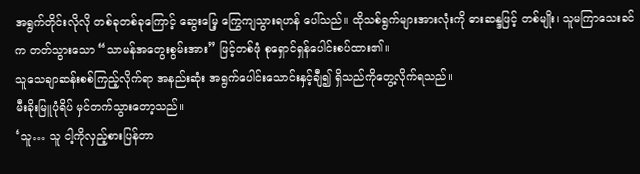အရွက်တိုင်းလိုလို တစ်ခုတစ်ခုကြောင့် ဆွေးမြေ့ ကြွေကျသွားရဟန် ပေါ်သည်။ ထိုသစ်ရွက်များအားလုံးကို ဓားဆန္ဒဖြင့် တစ်မျိုး၊ သူမကြာသေးခင်က တတ်သွားသော “သာမန်အတွေးစွမ်းအား” ဖြင့်တစ်ဖုံ စုရှောင်ရှန်ပေါင်းစပ်ထား၏။
သူသေချာဆန်းစစ်ကြည့်လိုက်ရာ အနည်းဆုံး အရွက်ပေါင်းသောင်းနှင့်ချီ၍ ရှိသည်ကိုတွေ့လိုက်ရသည်။
မီးခိုးမြူပုံရိပ် မှင်တက်သွားတော့သည်။
‘သူ… သူ ငါ့ကိုလှည့်စားပြန်တာ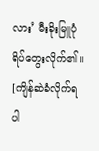လား’ မီးခိုးမြူပုံရိပ်တွေးလိုက်၏။
[ကျိန်ဆဲခံလိုက်ရပါ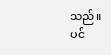သည်။ ပင်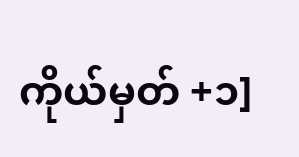ကိုယ်မှတ် +၁]